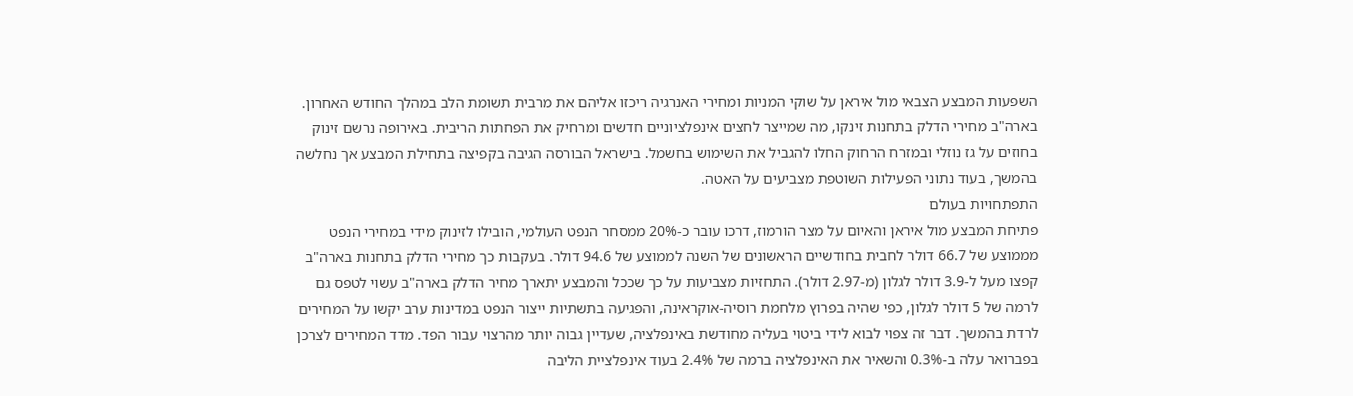השפעות המבצע הצבאי מול איראן על שוקי המניות ומחירי האנרגיה ריכזו אליהם את מרבית תשומת הלב במהלך החודש האחרון. בארה"ב מחירי הדלק בתחנות זינקו, מה שמייצר לחצים אינפלציוניים חדשים ומרחיק את הפחתות הריבית. באירופה נרשם זינוק בחוזים על גז נוזלי ובמזרח הרחוק החלו להגביל את השימוש בחשמל. בישראל הבורסה הגיבה בקפיצה בתחילת המבצע אך נחלשה בהמשך, בעוד נתוני הפעילות השוטפת מצביעים על האטה.
התפתחויות בעולם
פתיחת המבצע מול איראן והאיום על מצר הורמוז, דרכו עובר כ-20% ממסחר הנפט העולמי, הובילו לזינוק מידי במחירי הנפט מממוצע של 66.7 דולר לחבית בחודשיים הראשונים של השנה לממוצע של 94.6 דולר. בעקבות כך מחירי הדלק בתחנות בארה"ב קפצו מעל ל-3.9 דולר לגלון (מ-2.97 דולר). התחזיות מצביעות על כך שככל והמבצע יתארך מחיר הדלק בארה"ב עשוי לטפס גם לרמה של 5 דולר לגלון, כפי שהיה בפרוץ מלחמת רוסיה-אוקראינה, והפגיעה בתשתיות ייצור הנפט במדינות ערב יקשו על המחירים לרדת בהמשך. דבר זה צפוי לבוא לידי ביטוי בעליה מחודשת באינפלציה, שעדיין גבוה יותר מהרצוי עבור הפד. מדד המחירים לצרכן בפברואר עלה ב-0.3% והשאיר את האינפלציה ברמה של 2.4% בעוד אינפלציית הליבה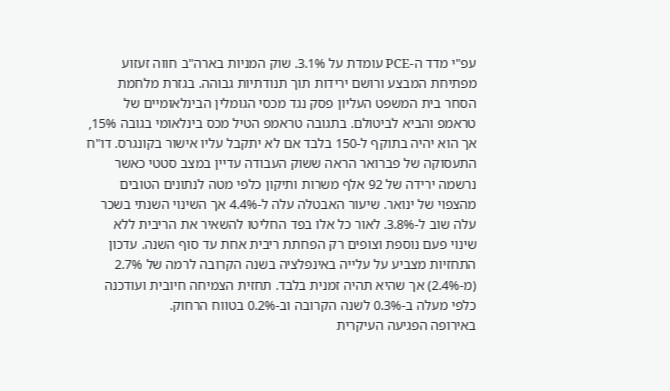עפ"י מדד ה-PCE עומדת על 3.1%. שוק המניות בארה"ב חווה זעזוע מפתיחת המבצע ורושם ירידות תוך תנודתיות גבוהה. בגזרת מלחמת הסחר בית המשפט העליון פסק נגד מכסי הגומלין הבינלאומיים של טראמפ והביא לביטולם. בתגובה טראמפ הטיל מכס בינלאומי בגובה 15%, אך הוא יהיה בתוקף ל-150 בלבד אם לא יתקבל עליו אישור בקונגרס. דו"ח התעסוקה של פברואר הראה ששוק העבודה עדיין במצב סטטי כאשר נרשמה ירידה של 92 אלף משרות ותיקון כלפי מטה לנתונים הטובים מהצפוי של ינואר. שיעור האבטלה עלה ל-4.4% אך השינוי השנתי בשכר עלה שוב ל-3.8%. לאור כל אלו בפד החליטו להשאיר את הריבית ללא שינוי פעם נוספת וצופים רק הפחתת ריבית אחת עד סוף השנה. עדכון התחזיות מצביע על עלייה באינפלציה בשנה הקרובה לרמה של 2.7% (מ-2.4%) אך שהיא תהיה זמנית בלבד. תחזית הצמיחה חיובית ועודכנה כלפי מעלה ב-0.3% לשנה הקרובה וב-0.2% בטווח הרחוק.
באירופה הפגיעה העיקרית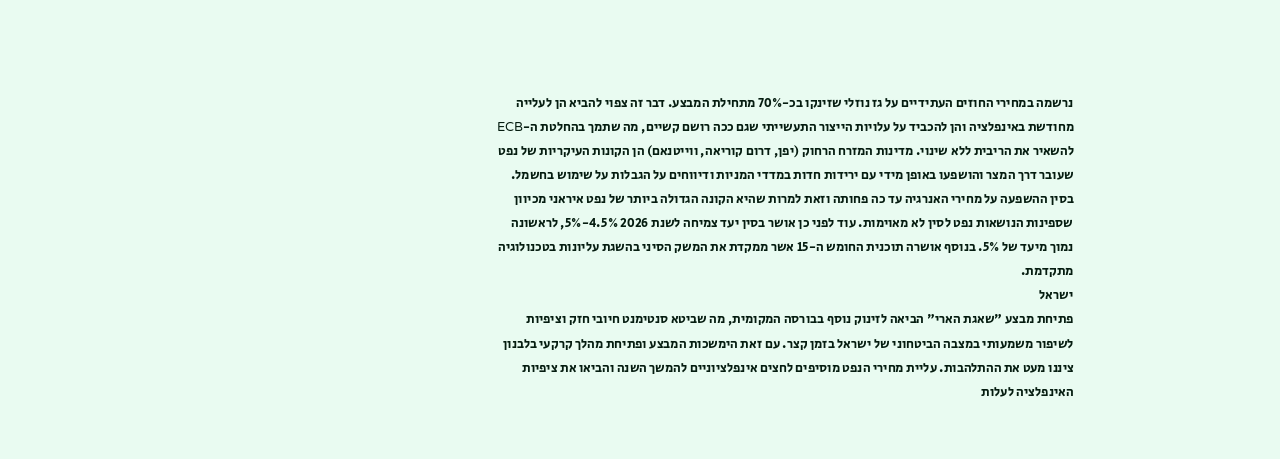נרשמה במחירי החוזים העתידיים על גז נוזלי שזינקו בכ-70% מתחילת המבצע. דבר זה צפוי להביא הן לעלייה מחודשת באינפלציה והן להכביד על עלויות הייצור התעשייתי שגם ככה רושם קשיים, מה שתמך בהחלטת ה-ECB להשאיר את הריבית ללא שינוי. מדינות המזרח הרחוק (יפן, דרום קוריאה, ווייטנאם) הן הקונות העיקריות של נפט שעובר דרך המצר והושפעו באופן מידי עם ירידות חדות במדדי המניות ודיווחים על הגבלות על שימוש בחשמל. בסין ההשפעה על מחירי האנרגיה עד כה פחותה וזאת למרות שהיא הקונה הגדולה ביותר של נפט איראני מכיוון שספינות הנושאות נפט לסין לא מאוימות. עוד לפני כן אושר בסין יעד צמיחה לשנת 2026 4.5%-5%, לראשונה נמוך מיעד של 5%. בנוסף אושרה תוכנית החומש ה-15 אשר ממקדת את המשק הסיני בהשגת עליונות בטכנולוגיה מתקדמת.
ישראל
פתיחת מבצע "שאגת הארי" הביאה לזינוק נוסף בבורסה המקומית, מה שביטא סנטימנט חיובי חזק וציפיות לשיפור משמעותי במצבה הביטחוני של ישראל בזמן קצר. עם זאת הימשכות המבצע ופתיחת מהלך קרקעי בלבנון ציננו מעט את ההתלהבות. עליית מחירי הנפט מוסיפים לחצים אינפלציוניים להמשך השנה והביאו את ציפיות האינפלציה לעלות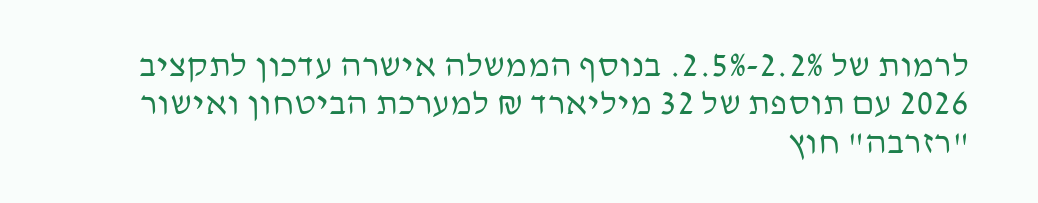לרמות של 2.2%-2.5%. בנוסף הממשלה אישרה עדכון לתקציב 2026 עם תוספת של 32 מיליארד ₪ למערכת הביטחון ואישור "רזרבה" חוץ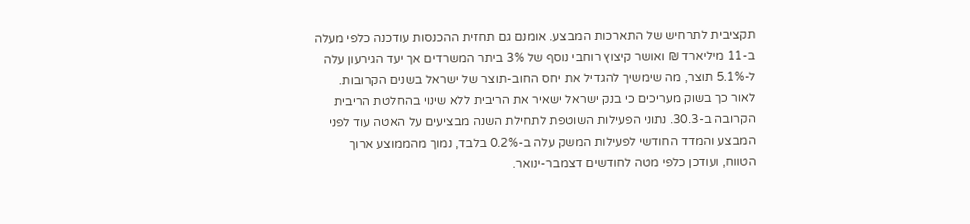תקציבית לתרחיש של התארכות המבצע. אומנם גם תחזית ההכנסות עודכנה כלפי מעלה ב-11 מיליארד ₪ ואושר קיצוץ רוחבי נוסף של 3% ביתר המשרדים אך יעד הגירעון עלה ל-5.1% תוצר, מה שימשיך להגדיל את יחס החוב-תוצר של ישראל בשנים הקרובות. לאור כך בשוק מעריכים כי בנק ישראל ישאיר את הריבית ללא שינוי בהחלטת הריבית הקרובה ב-30.3. נתוני הפעילות השוטפת לתחילת השנה מבציעים על האטה עוד לפני המבצע והמדד החודשי לפעילות המשק עלה ב-0.2% בלבד, נמוך מהממוצע ארוך הטווח, ועודכן כלפי מטה לחודשים דצמבר-ינואר.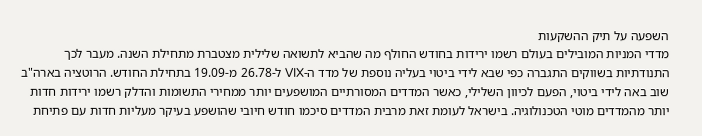השפעה על תיק ההשקעות
מדדי המניות המובילים בעולם רשמו ירידות בחודש החולף מה שהביא לתשואה שלילית מצטברת מתחילת השנה. מעבר לכך התנודתיות בשווקים התגברה כפי שבא לידי ביטוי בעליה נוספת של מדד ה-VIX ל-26.78 מ-19.09 בתחילת החודש. הרוטציה בארה"ב שוב באה לידי ביטוי, הפעם לכיוון השלילי, כאשר המדדים המסורתיים המושפעים יותר ממחירי התשומות והדלק רשמו ירידות חדות יותר מהמדדים מוטי הטכנולוגיה. בישראל לעומת זאת מרבית המדדים סיכמו חודש חיובי שהושפע בעיקר מעליות חדות עם פתיחת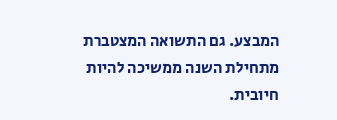המבצע. גם התשואה המצטברת מתחילת השנה ממשיכה להיות חיובית.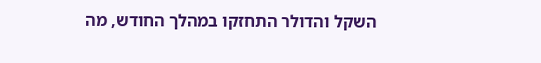השקל והדולר התחזקו במהלך החודש, מה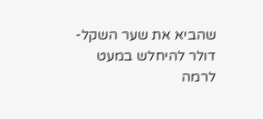שהביא את שער השקל-דולר להיחלש במעט לרמה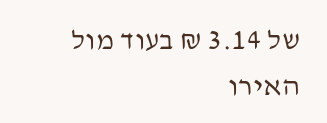של 3.14 ₪ בעוד מול האירו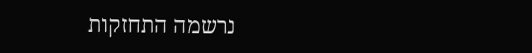נרשמה התחזקות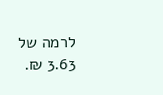לרמה של 3.63 ₪.